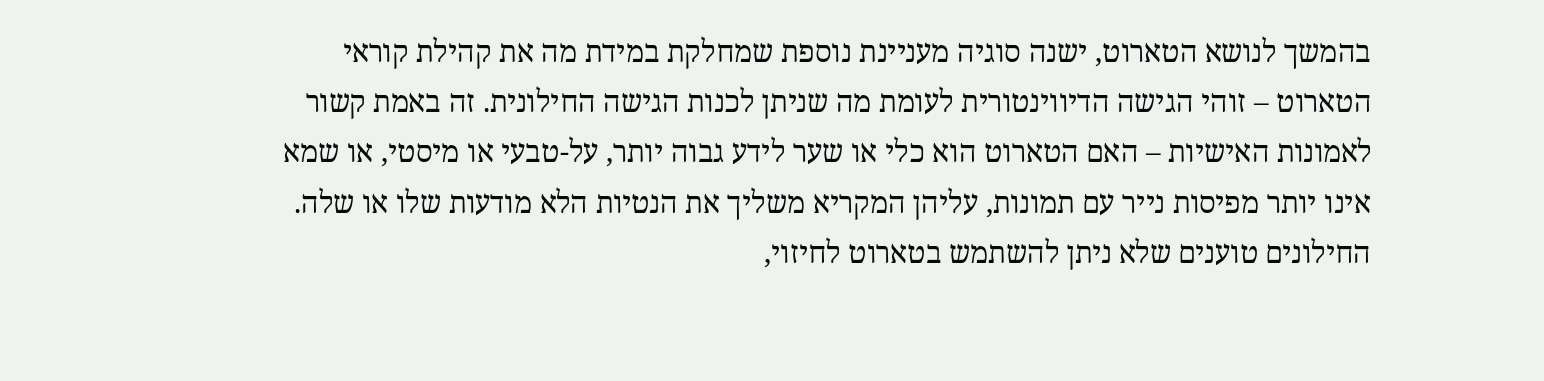בהמשך לנושא הטארוט, ישנה סוגיה מעניינת נוספת שמחלקת במידת מה את קהילת קוראי הטארוט – זוהי הגישה הדיווינטורית לעומת מה שניתן לכנות הגישה החילונית. זה באמת קשור לאמונות האישיות – האם הטארוט הוא כלי או שער לידע גבוה יותר, על-טבעי או מיסטי, או שמא אינו יותר מפיסות נייר עם תמונות, עליהן המקריא משליך את הנטיות הלא מודעות שלו או שלה.
החילונים טוענים שלא ניתן להשתמש בטארוט לחיזוי,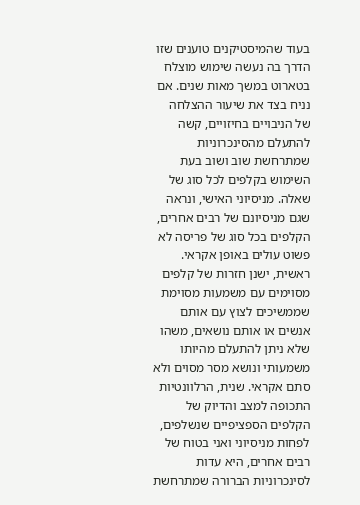בעוד שהמיסטיקנים טוענים שזו הדרך בה נעשה שימוש מוצלח בטארוט במשך מאות שנים. אם נניח בצד את שיעור ההצלחה של הניבויים בחיזויים, קשה להתעלם מהסינכרוניות שמתרחשת שוב ושוב בעת השימוש בקלפים לכל סוג של שאלה. מניסיוני האישי, ונראה שגם מניסיונם של רבים אחרים, הקלפים בכל סוג של פריסה לא פשוט עולים באופן אקראי.
ראשית, ישנן חזרות של קלפים מסוימים עם משמעות מסוימת שממשיכים לצוץ עם אותם אנשים או אותם נושאים, משהו שלא ניתן להתעלם מהיותו משמעותי ונושא מסר מסוים ולא סתם אקראי. שנית, הרלוונטיות התכופה למצב והדיוק של הקלפים הספציפיים שנשלפים, לפחות מניסיוני ואני בטוח של רבים אחרים, היא עדות לסינכרוניות הברורה שמתרחשת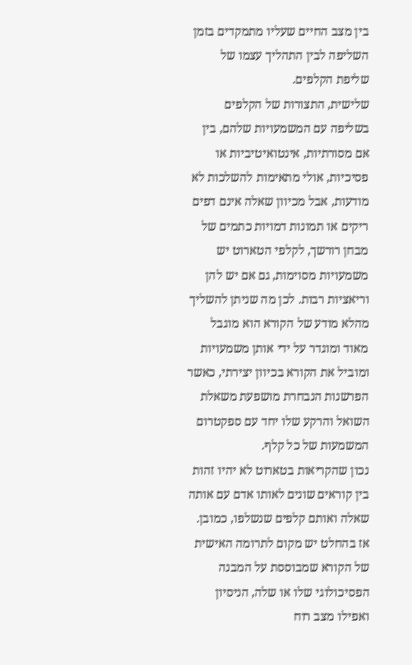בין מצב החיים שעליו מתמקדים בזמן השליפה לבין התהליך עצמו של שליפת הקלפים.
שלישית, התצורות של הקלפים בשליפה עם המשמעויות שלהם, בין אם מסורתיות, אינטואיטיביות או פסיכיות, אולי מתאימות להשלכות לא מודעות, אבל מכיוון שאלה אינם דפים ריקים או תמונות דמויות כתמים של מבחן רורשך, לקלפי הטארוט יש משמעויות מסוימות, גם אם יש להן וריאציות רבות. לכן מה שניתן להשליך מהלא מודע של הקורא הוא מוגבל מאוד ומוגדר על ידי אותן משמעויות ומוביל את הקורא בכיוון יצירתי, כאשר הפרשנות הנבחרת מושפעת משאלת השואל והרקע שלו יחד עם ספקטרום המשמעות של כל קלף.
נכון שהקריאות בטארוט לא יהיו זהות בין קוראים שונים לאותו אדם עם אותה שאלה ואותם קלפים שנשלפו, כמובן. אז בהחלט יש מקום לתרומה האישית של הקורא שמבוססת על המבנה הפסיכולוגי שלו או שלה, הניסיון ואפילו מצב רוח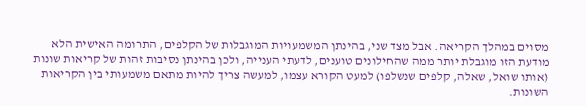מסוים במהלך הקריאה. אבל מצד שני, בהינתן המשמעויות המוגבלות של הקלפים, התרומה האישית הלא מודעת הזו מוגבלת יותר ממה שהחילונים טוענים, לדעתי הענייה, ולכן בהינתן נסיבות זהות של קריאות שונות (אותו שואל, שאלה, קלפים שנשלפו) למעט הקורא עצמו, למעשה צריך להיות מתאם משמעותי בין הקריאות השונות.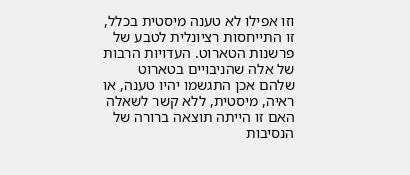וזו אפילו לא טענה מיסטית בכלל, זו התייחסות רציונלית לטבע של פרשנות הטארוט. העדויות הרבות של אלה שהניבויים בטארוט שלהם אכן התגשמו יהיו טענה, או ראיה, מיסטית, ללא קשר לשאלה האם זו הייתה תוצאה ברורה של הנסיבות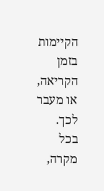הקיימות בזמן הקריאה, או מעבר לכך. בכל מקרה,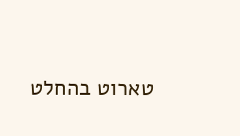טארוט בהחלט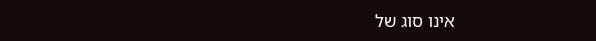אינו סוג של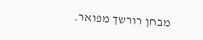מבחן רורשך מפואר.